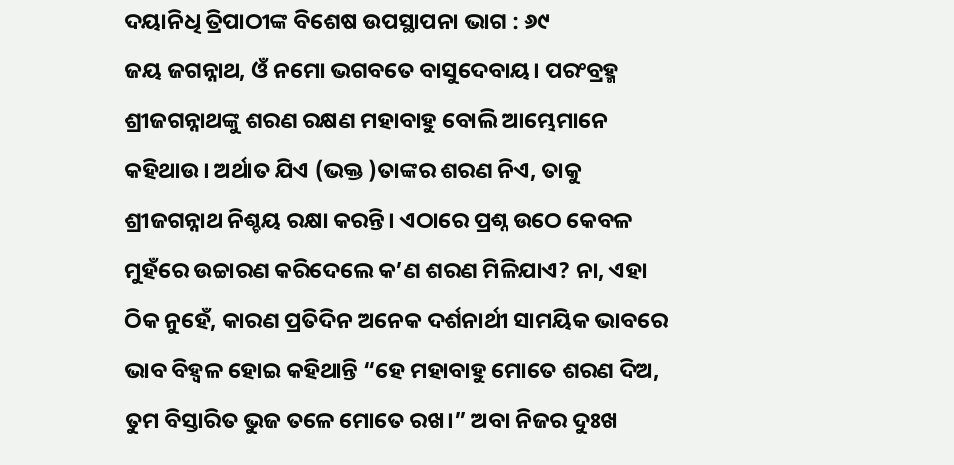ଦୟାନିଧି ତ୍ରିପାଠୀଙ୍କ ବିଶେଷ ଉପସ୍ଥାପନା ଭାଗ : ୬୯
ଜୟ ଜଗନ୍ନାଥ, ଓଁ ନମୋ ଭଗବତେ ବାସୁଦେବାୟ। ପରଂବ୍ରହ୍ମ ଶ୍ରୀଜଗନ୍ନାଥଙ୍କୁ ଶରଣ ରକ୍ଷଣ ମହାବାହୁ ବୋଲି ଆମ୍ଭେମାନେ କହିଥାଉ। ଅର୍ଥାତ ଯିଏ (ଭକ୍ତ )ତାଙ୍କର ଶରଣ ନିଏ, ତାକୁ ଶ୍ରୀଜଗନ୍ନାଥ ନିଶ୍ଚୟ ରକ୍ଷା କରନ୍ତି। ଏଠାରେ ପ୍ରଶ୍ନ ଉଠେ କେବଳ ମୁହଁରେ ଉଚ୍ଚାରଣ କରିଦେଲେ କ’ଣ ଶରଣ ମିଳିଯାଏ? ନା, ଏହା ଠିକ ନୁହେଁ, କାରଣ ପ୍ରତିଦିନ ଅନେକ ଦର୍ଶନାର୍ଥୀ ସାମୟିକ ଭାବରେ ଭାବ ବିହ୍ଵଳ ହୋଇ କହିଥାନ୍ତି “ହେ ମହାବାହୁ ମୋତେ ଶରଣ ଦିଅ, ତୁମ ବିସ୍ତାରିତ ଭୁଜ ତଳେ ମୋତେ ରଖ।” ଅବା ନିଜର ଦୁଃଖ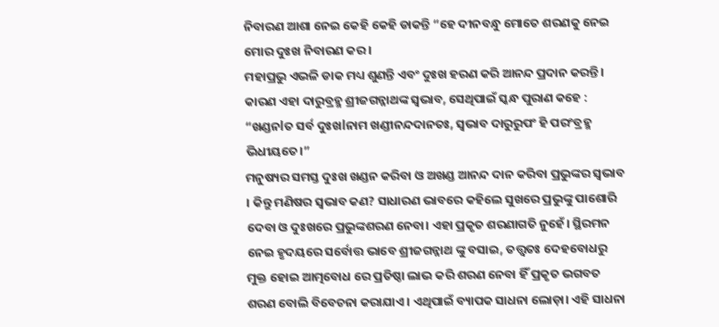ନିବାରଣ ଆଶା ନେଇ କେହି କେହି ଡାକନ୍ତି “ହେ ଦୀନବନ୍ଧୁ ମୋତେ ଶରଣକୁ ନେଇ ମୋର ଦୁଃଖ ନିବାରଣ କର।
ମହାପ୍ରଭୁ ଏଭଳି ଡାକ ମଧ୍ୟ ଶୁଣନ୍ତି ଏବଂ ଦୁଃଖ ହରଣ କରି ଆନନ୍ଦ ପ୍ରଦାନ କରନ୍ତି। କାରଣ ଏହା ଦାରୁବ୍ରହ୍ମ ଶ୍ରୀଜଗନ୍ନାଥଙ୍କ ସ୍ଵଭାବ, ସେଥିପାଇଁ ସ୍କନ୍ଧ ପୁରାଣ କହେ :
“ଖଣ୍ଡନlତ ସର୍ବ ଦୁଃଖlନାମ ଖଣ୍ଡୀନନ୍ଦଦାନତଃ, ସ୍ଵଭାବ ଦାରୁରୁପଂ ହି ପରଂବ୍ରହ୍ମ ଭିଧୀୟତେ।”
ମନୁଷ୍ୟର ସମସ୍ତ ଦୁଃଖ ଖଣ୍ଡନ କରିବା ଓ ଅଖଣ୍ଡ ଆନନ୍ଦ ଦାନ କରିବା ପ୍ରଭୁଙ୍କର ସ୍ଵଭାବ । କିନ୍ତୁ ମଣିଷର ସ୍ଵଭାବ କଣ? ସାଧାରଣ ଭାବରେ କହିଲେ ସୁଖରେ ପ୍ରଭୁଙ୍କୁ ପାଶୋରି ଦେବା ଓ ଦୁଃଖରେ ପ୍ରଭୁଙ୍କଶରଣ ନେବା। ଏହା ପ୍ରକୃତ ଶରଣାଗତି ନୁହେଁ। ସ୍ଥିରମନ ନେଇ ହୃଦୟରେ ସର୍ବୋତ୍ତ ଭାବେ ଶ୍ରୀଜଗନ୍ନାଥ ଙ୍କୁ ବସାଇ, ତତ୍ତ୍ୱତଃ ଦେହବୋଧରୁ ମୁକ୍ତ ହୋଇ ଆତ୍ମବୋଧ ରେ ପ୍ରତିଷ୍ଠା ଲାଭ କରି ଶରଣ ନେବା ହିଁ ପ୍ରକୃତ ଭଗବତ ଶରଣ ବୋଲି ବିବେଚନା କରାଯାଏ। ଏଥିପାଇଁ ବ୍ୟାପକ ସାଧନା ଲୋଡ଼ା। ଏହି ସାଧନା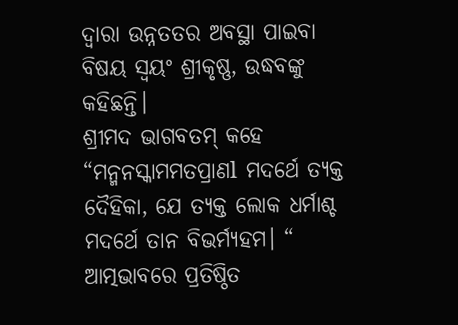ଦ୍ୱାରା ଉନ୍ନତତର ଅବସ୍ଥା ପାଇବା ବିଷୟ ସ୍ୱୟଂ ଶ୍ରୀକୃଷ୍ଣ, ଉଦ୍ଧବଙ୍କୁ କହିଛନ୍ତି।
ଶ୍ରୀମଦ ଭାଗବତମ୍ କହେ “ମନ୍ମନସ୍କାମମତପ୍ରାଣl ମଦର୍ଥେ ତ୍ୟକ୍ତ ଦୈହିକା, ଯେ ତ୍ୟକ୍ତ ଲୋକ ଧର୍ମାଶ୍ଚ ମଦର୍ଥେ ତାନ ବିଭର୍ମ୍ୟହମ। “
ଆତ୍ମଭାବରେ ପ୍ରତିଷ୍ଠିତ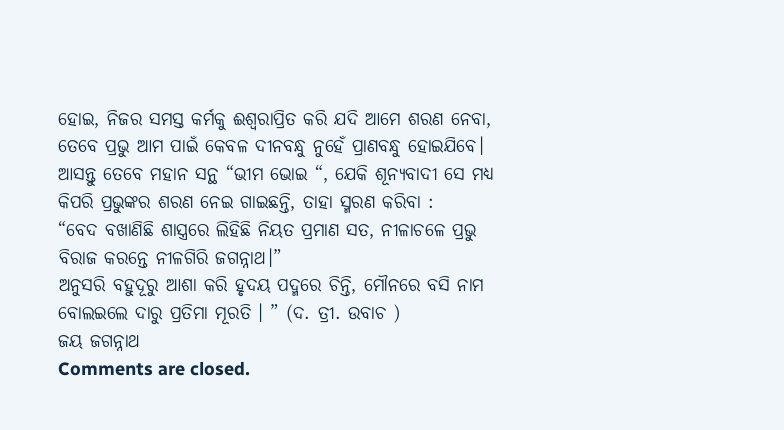ହୋଇ, ନିଜର ସମସ୍ତ କର୍ମକୁ ଈଶ୍ୱରାପ୍ରିତ କରି ଯଦି ଆମେ ଶରଣ ନେବା, ତେବେ ପ୍ରଭୁ ଆମ ପାଇଁ କେବଳ ଦୀନବନ୍ଧୁ ନୁହେଁ ପ୍ରାଣବନ୍ଧୁ ହୋଇଯିବେ। ଆସନ୍ତୁ ତେବେ ମହାନ ସନ୍ଥ “ଭୀମ ଭୋଇ “, ଯେକି ଶୂନ୍ୟବାଦୀ ସେ ମଧ୍ୟ କିପରି ପ୍ରଭୁଙ୍କର ଶରଣ ନେଇ ଗାଇଛନ୍ତି, ତାହା ସ୍ମରଣ କରିବା :
“ବେଦ ବଖାଣିଛି ଶାସ୍ତ୍ରରେ ଲିହିଛି ନିୟତ ପ୍ରମାଣ ସତ, ନୀଳାଚଳେ ପ୍ରଭୁ ବିରାଜ କରନ୍ତେ ନୀଳଗିରି ଜଗନ୍ନାଥ।”
ଅନୁସରି ବହୁଦୂରୁ ଆଶା କରି ହୃଦୟ ପଦ୍ମରେ ଚିନ୍ତି, ମୌନରେ ବସି ନାମ ବୋଲଇଲେ ଦାରୁ ପ୍ରତିମା ମୂରତି । ” (ଦ. ତ୍ରୀ. ଉବାଚ )
ଜୟ ଜଗନ୍ନାଥ
Comments are closed.